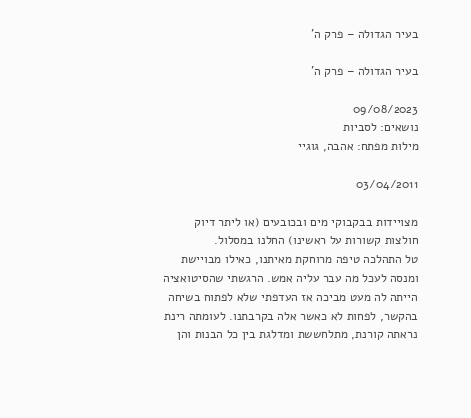בעיר הגדולה – פרק ה'

בעיר הגדולה – פרק ה'

09/08/2023
נושאים: לסביות
מילות מפתח: אהבה, גוגיי

03/04/2011

מצויידות בבקבוקי מים ובכובעים (או ליתר דיוק חולצות קשורות על ראשינו) החלנו במסלול.
טל התהלכה טיפה מרוחקת מאיתנו, כאילו מבויישת ומנסה לעכל מה עבר עליה אמש. הרגשתי שהסיטואציה הייתה לה מעט מביכה אז העדפתי שלא לפתוח בשיחה בהקשר, לפחות לא כאשר אלה בקרבתנו. לעומתה רינת נראתה קורנת, מתלחששת ומדלגת בין כל הבנות והן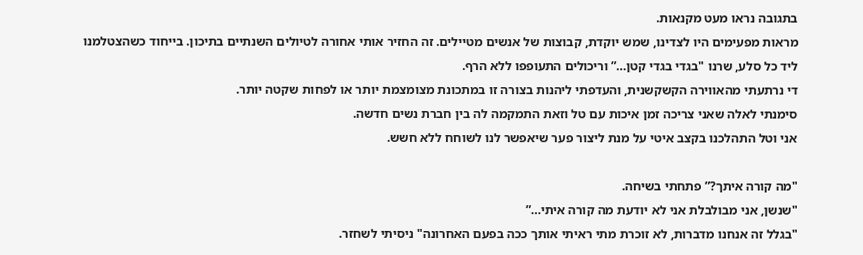בתגובה נראו מעט מקנאות.
מראות מפעימים היו לצדינו, שמש יוקדת, קבוצות של אנשים מטיילים. זה החזיר אותי אחורה לטיולים השנתיים בתיכון. בייחוד כשהצטלמנו ליד כל סלע, שרנו "בגדי בגדי קטן…” וריכולים התעופפו ללא הרף.
די נרתעתי מהאווירה הקשקשנית, והעדפתי ליהנות בצורה זו במתכונת מצומצמת יותר או לפחות שקטה יותר.
סימנתי לאלה שאני צריכה זמן איכות עם טל וזאת התמקמה לה בין חברת נשים חדשה.
אני וטל התהלכנו בקצב איטי על מנת ליצור פער שיאפשר לנו לשוחח ללא חשש.

"מה קורה איתך?” פתחתי בשיחה.
"שנשן, אני מבולבלת אני לא יודעת מה קורה איתי…”
"בגלל זה אנחנו מדברות, לא זוכרת מתי ראיתי אותך ככה בפעם האחרונה" ניסיתי לשחזר.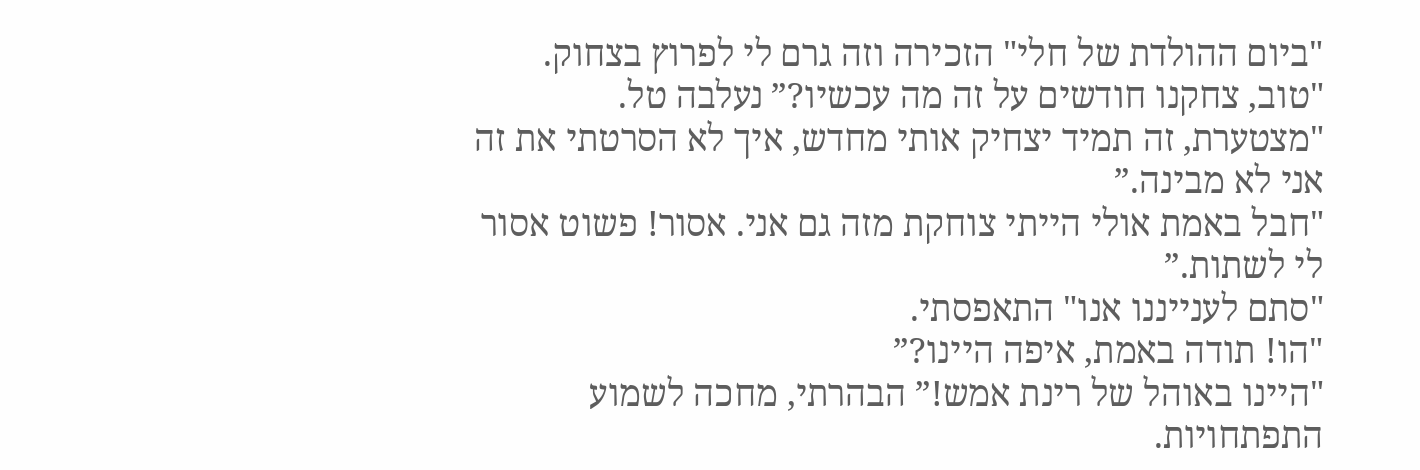"ביום ההולדת של חלי" הזכירה וזה גרם לי לפרוץ בצחוק.
"טוב, צחקנו חודשים על זה מה עכשיו?” נעלבה טל.
"מצטערת, זה תמיד יצחיק אותי מחדש, איך לא הסרטתי את זה אני לא מבינה.”
"חבל באמת אולי הייתי צוחקת מזה גם אני. אסור! פשוט אסור לי לשתות.”
"סתם לענייננו אנו" התאפסתי.
"הו! תודה באמת, איפה היינו?”
"היינו באוהל של רינת אמש!” הבהרתי, מחכה לשמוע התפתחויות.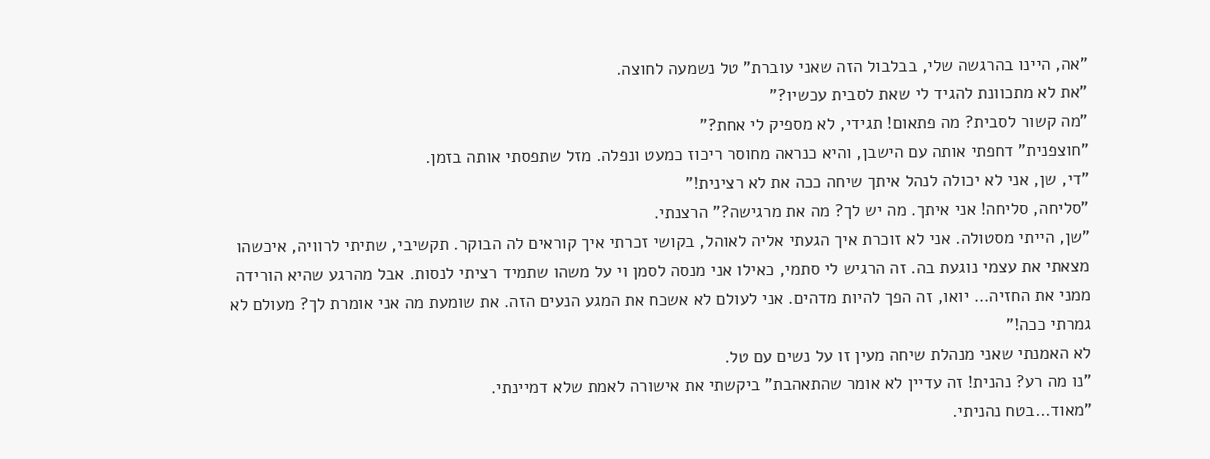"אה, היינו בהרגשה שלי, בבלבול הזה שאני עוברת" טל נשמעה לחוצה.
"את לא מתכוונת להגיד לי שאת לסבית עכשיו?”
"מה קשור לסבית? מה פתאום! תגידי, לא מספיק לי אחת?”
"חוצפנית" דחפתי אותה עם הישבן, והיא כנראה מחוסר ריכוז כמעט ונפלה. מזל שתפסתי אותה בזמן.
"די, שן, אני לא יכולה לנהל איתך שיחה ככה את לא רצינית!”
"סליחה, סליחה! אני איתך. מה יש לך? מה את מרגישה?” הרצנתי.
"שן, הייתי מסטולה. אני לא זוכרת איך הגעתי אליה לאוהל, בקושי זכרתי איך קוראים לה הבוקר. תקשיבי, שתיתי לרוויה, איכשהו מצאתי את עצמי נוגעת בה. זה הרגיש לי סתמי, כאילו אני מנסה לסמן וי על משהו שתמיד רציתי לנסות. אבל מהרגע שהיא הורידה ממני את החזיה… יואו, זה הפך להיות מדהים. אני לעולם לא אשכח את המגע הנעים הזה. את שומעת מה אני אומרת לך? מעולם לא גמרתי ככה!”
לא האמנתי שאני מנהלת שיחה מעין זו על נשים עם טל.
"נו מה רע? נהנית! זה עדיין לא אומר שהתאהבת” ביקשתי את אישורה לאמת שלא דמיינתי.
"מאוד…בטח נהניתי.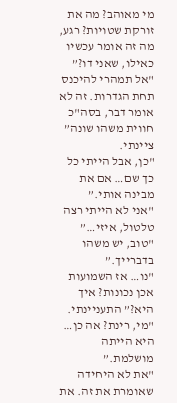מי מאוהב? מה את זורקת שטויות? רגע, מה זה אומר עכשיו כאילו, שאני דו?”
"אל תמהרי להיכנס תחת הגדרות. זה לא אומר דבר, בסה"כ חווית משהו שונה” ציינתי.
"כן, אבל הייתי כל כך שם… אם את מבינה אותי.”
"אני לא הייתי רצה טלטול, איזי…”
"טוב, יש משהו בדברייך.”
"נו… אז השמועות אכן נכונות? איך היא?” התעניינתי.
"מי, רינת? אה כן… היא הייתה מושלמת.”
"את לא היחידה שאומרת את זה. את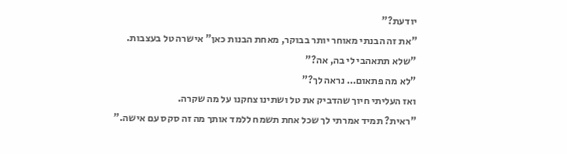יודעת?”
"את זה הבנתי מאוחר יותר בבוקר, מאחת הבנות כאן" אישרה טל בעצבות.
"שלא תתאהבי לי בה, אה?”
"לא מה פתאום… נראה לך?”
ואז העליתי חיוך שהדביק את טל ושתינו צחקנו על מה שקרה.
"ראית? תמיד אמרתי לך שכל אחת תשמח ללמד אותך מה זה סקס עם אישה.”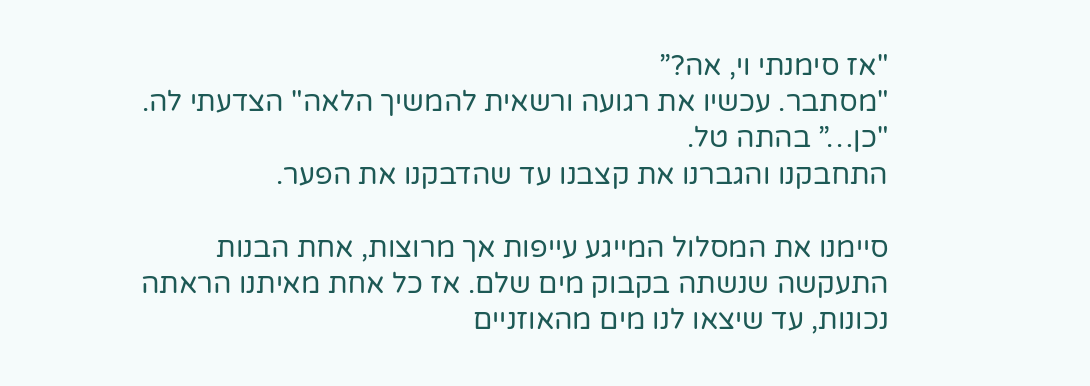"אז סימנתי וי, אה?”
"מסתבר. עכשיו את רגועה ורשאית להמשיך הלאה" הצדעתי לה.
"כן…” בהתה טל.
התחבקנו והגברנו את קצבנו עד שהדבקנו את הפער.

סיימנו את המסלול המייגע עייפות אך מרוצות, אחת הבנות התעקשה שנשתה בקבוק מים שלם. אז כל אחת מאיתנו הראתה נכונות, עד שיצאו לנו מים מהאוזניים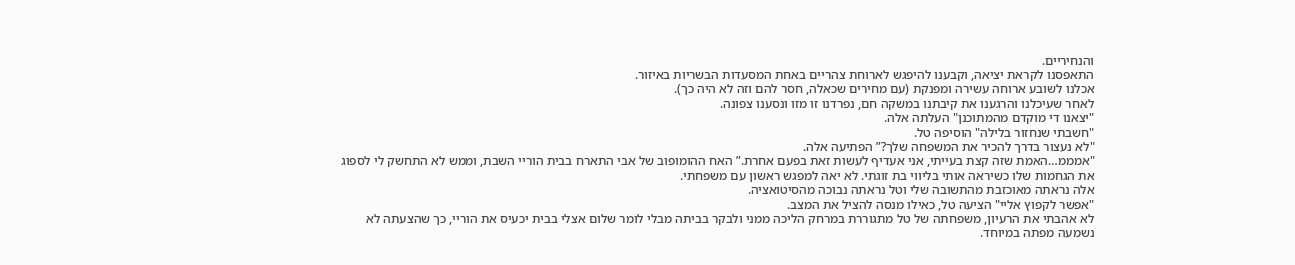והנחיריים.
התאפסנו לקראת יציאה, וקבענו להיפגש לארוחת צהריים באחת המסעדות הבשריות באיזור.
אכלנו לשובע ארוחה עשירה ומפנקת (עם מחירים שכאלה, חסר להם וזה לא היה כך).
לאחר שעיכלנו והרגענו את קיבתנו במשקה חם, נפרדנו זו מזו ונסענו צפונה.
"יצאנו די מוקדם מהמתוכנן" העלתה אלה.
"חשבתי שנחזור בלילה" הוסיפה טל.
"לא נעצור בדרך להכיר את המשפחה שלך?” הפתיעה אלה.
"אמממ…האמת שזה קצת בעייתי, אני אעדיף לעשות זאת בפעם אחרת.” האח ההומופוב של אבי התארח בבית הוריי השבת, וממש לא התחשק לי לספוג את הגחמות שלו כשיראה אותי בליווי בת זוגתי. לא יאה למפגש ראשון עם משפחתי.
אלה נראתה מאוכזבת מהתשובה שלי וטל נראתה נבוכה מהסיטואציה.
"אפשר לקפוץ אליי" הציעה טל, כאילו מנסה להציל את המצב.
לא אהבתי את הרעיון, משפחתה של טל מתגוררת במרחק הליכה ממני ולבקר בביתה מבלי לומר שלום אצלי בבית יכעיס את הוריי, כך שהצעתה לא נשמעה מפתה במיוחד.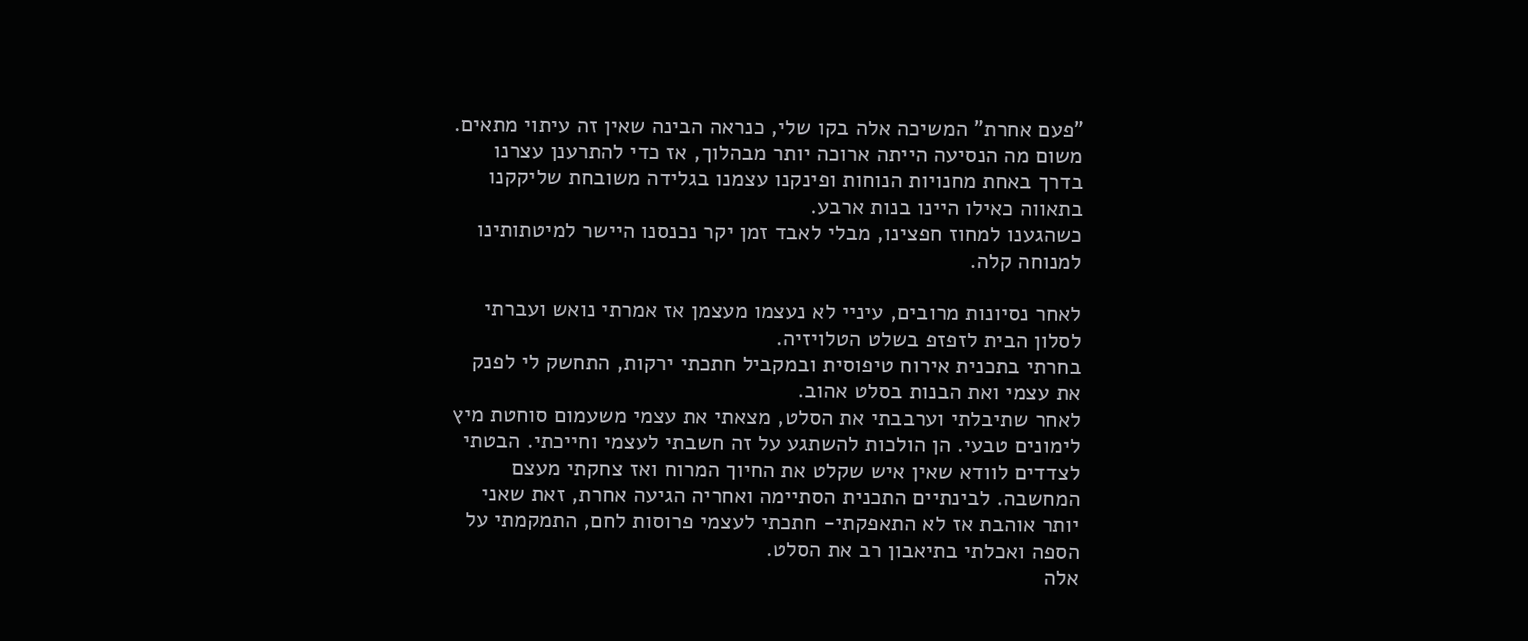"פעם אחרת" המשיכה אלה בקו שלי, כנראה הבינה שאין זה עיתוי מתאים.
משום מה הנסיעה הייתה ארוכה יותר מבהלוך, אז כדי להתרענן עצרנו בדרך באחת מחנויות הנוחות ופינקנו עצמנו בגלידה משובחת שליקקנו בתאווה כאילו היינו בנות ארבע.
כשהגענו למחוז חפצינו, מבלי לאבד זמן יקר נכנסנו היישר למיטתותינו למנוחה קלה.

לאחר נסיונות מרובים, עיניי לא נעצמו מעצמן אז אמרתי נואש ועברתי לסלון הבית לזפזפ בשלט הטלויזיה.
בחרתי בתכנית אירוח טיפוסית ובמקביל חתכתי ירקות, התחשק לי לפנק את עצמי ואת הבנות בסלט אהוב.
לאחר שתיבלתי וערבבתי את הסלט, מצאתי את עצמי משעמום סוחטת מיץ לימונים טבעי. הן הולכות להשתגע על זה חשבתי לעצמי וחייכתי. הבטתי לצדדים לוודא שאין איש שקלט את החיוך המרוח ואז צחקתי מעצם המחשבה. לבינתיים התכנית הסתיימה ואחריה הגיעה אחרת, זאת שאני יותר אוהבת אז לא התאפקתי- חתכתי לעצמי פרוסות לחם, התמקמתי על הספה ואכלתי בתיאבון רב את הסלט.
אלה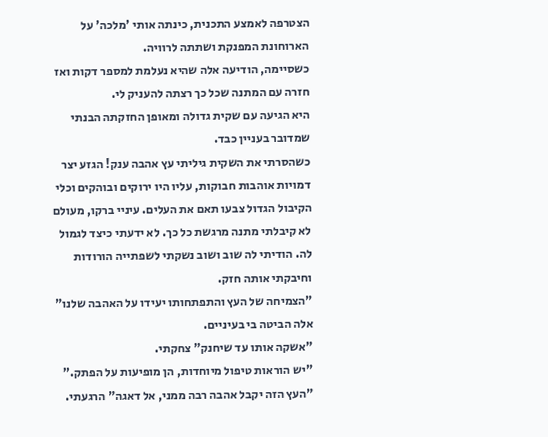הצטרפה לאמצע התכנית, כינתה אותי 'מלכה' על הארוחונת המפנקת ושתתה לרוויה.
כשסיימה, הודיעה אלה שהיא נעלמת למספר דקות ואז חזרה עם המתנה שכל כך רצתה להעניק לי.
היא הגיעה עם שקית גדולה ומאופן החזקתה הבנתי שמדובר בעניין כבד.
כשהסרתי את השקית גיליתי עץ אהבה ענק! הגזע יצר דמויות אוהבות חבוקות, עליו היו ירוקים ובוהקים וכלי הקיבול הגדול צבעו תאם את העלים. עיניי ברקו, מעולם לא קיבלתי מתנה מרגשת כל כך. לא ידעתי כיצד לגמול לה. הודיתי לה שוב ושוב נשקתי לשפתייה הורודות וחיבקתי אותה חזק.
"הצמיחה של העץ והתפתחותו יעידו על האהבה שלנו" אלה הביטה בי בעיניים.
"אשקה אותו עד שיחנק" צחקתי.
"יש הוראות טיפול מיוחדות, הן מופיעות על הפתק.”
"העץ הזה יקבל אהבה רבה ממני, אל דאגה" הרגעתי.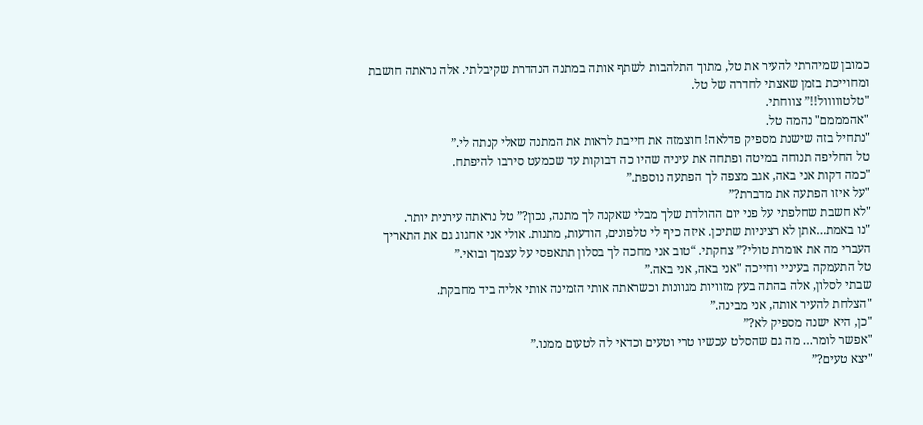כמובן שמיהרתי להעיר את טל, מתוך התלהבות לשתף אותה במתנה הנהדרת שקיבלתי. אלה נראתה חושבת ומחוייכת בזמן שאצתי לחדרה של טל.
"טלטווווול!!” צווחתי.
"אהמממם" נהמה טל.
"נתחיל בזה שישנת מספיק פדלאה! חוצמזה את חייבת לראות את המתנה שאלי קנתה לי.”
טל החליפה תנוחה במיטה ופתחה את עיניה שהיו כה דבוקות עד שכמעט סירבו להיפתח.
"כמה דקות אני באה, אגב מצפה לך הפתעה נוספת.”
"על איזו הפתעה את מדברת?”
"לא חשבת שחלפתי על פני יום ההולדת שלך מבלי שאקנה לך מתנה, נכון?” טל נראתה עירנית יותר.
"נו באמת…אתן לא רציניות שתיכן. איזה כיף לי טלפונים, הודעות, מתנות. אולי אני אחגוג גם את התאריך העברי מה את אומרת טולי?” צחקתי. “טוב אני מחכה לך בסלון תתאפסי על עצמך ובואי.”
טל התעמקה בעיניי וחייכה "אני באה, אני באה.”
שבתי לסלון, אלה בהתה בעץ מזוויות מגוונות וכשראתה אותי הזמינה אותי אליה ביד מחבקת.
"הצלחת להעיר אותה, אני מבינה.”
"כן, היא ישנה מספיק לא?”
"אפשר לומר… מה גם שהסלט עכשיו טרי וטעים וכדאי לה לטעום ממנו.”
"יצא טעים?”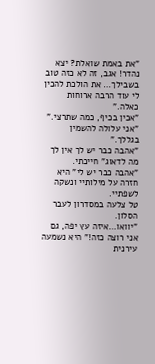"את באמת שואלת? יצא נהדר! אגב, זה לא כזה טוב בשבילך… את הולכת להכין לי עוד הרבה ארוחות כאלה.”
"אכין בכיף, כמה שתרצי.”
"אני עלולה להשמין בגללך.”
"אהבה כבר יש לך אין לך מה לדאוג" חייכתי.
"אהבה כבר יש לי" היא חזרה על מילותיי ונשקה לשפתיי.
טל צלעה במסדרון לעבר הסלון.
"יוואו…איזה עץ יפה, גם אני רוצה כזה!” היא נשמעה עירנית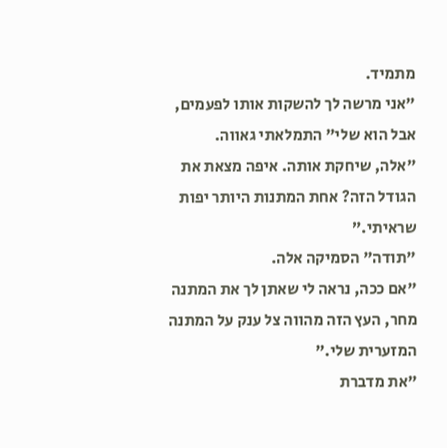מתמיד.
"אני מרשה לך להשקות אותו לפעמים, אבל הוא שלי" התמלאתי גאווה.
"אלה, שיחקת אותה. איפה מצאת את הגודל הזה? אחת המתנות היותר יפות שראיתי.”
"תודה" הסמיקה אלה.
"אם ככה, נראה לי שאתן לך את המתנה מחר, העץ הזה מהווה צל ענק על המתנה המזערית שלי.”
"את מדברת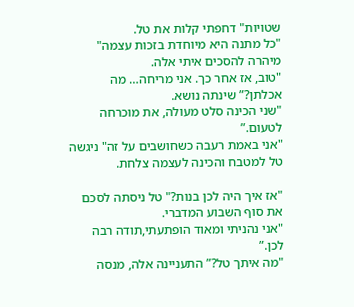שטויות" דחפתי קלות את טל.
"כל מתנה היא מיוחדת בזכות עצמה" מיהרה להסכים איתי אלה.
"טוב, אז אחר כך. אני מריחה… מה אכלתן?” שינתה נושא.
"שני הכינה סלט מעולה, את מוכרחה לטעום.”
"אני באמת רעבה כשחושבים על זה" ניגשה טל למטבח והכינה לעצמה צלחת.

"אז איך היה לכן בנות?" טל ניסתה לסכם את סוף השבוע המדברי.
"אני נהניתי ומאוד הופתעתי,תודה רבה לכן.”
"מה איתך טל?” התעניינה אלה, מנסה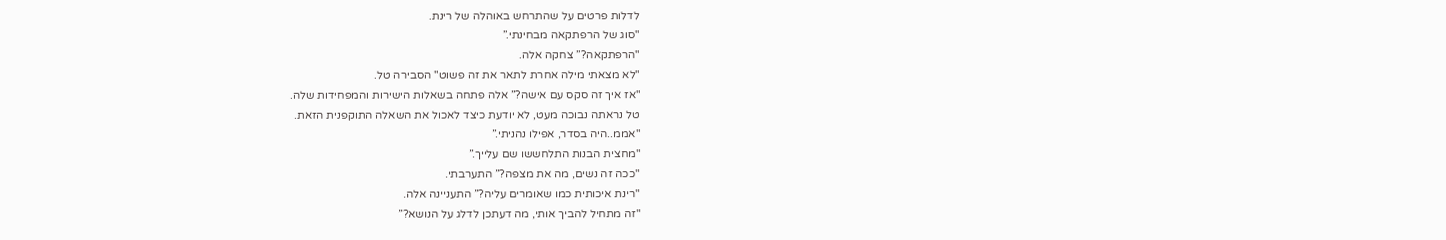לדלות פרטים על שהתרחש באוהלה של רינת.
"סוג של הרפתקאה מבחינתי.”
"הרפתקאה?” צחקה אלה.
"לא מצאתי מילה אחרת לתאר את זה פשוט" הסבירה טל.
"אז איך זה סקס עם אישה?” אלה פתחה בשאלות הישירות והמפחידות שלה.
טל נראתה נבוכה מעט, לא יודעת כיצד לאכול את השאלה התוקפנית הזאת.
"אממ..היה בסדר, אפילו נהניתי.”
"מחצית הבנות התלחששו שם עלייך.”
"ככה זה נשים, מה את מצפה?” התערבתי.
"רינת איכותית כמו שאומרים עליה?” התעניינה אלה.
"זה מתחיל להביך אותי, מה דעתכן לדלג על הנושא?”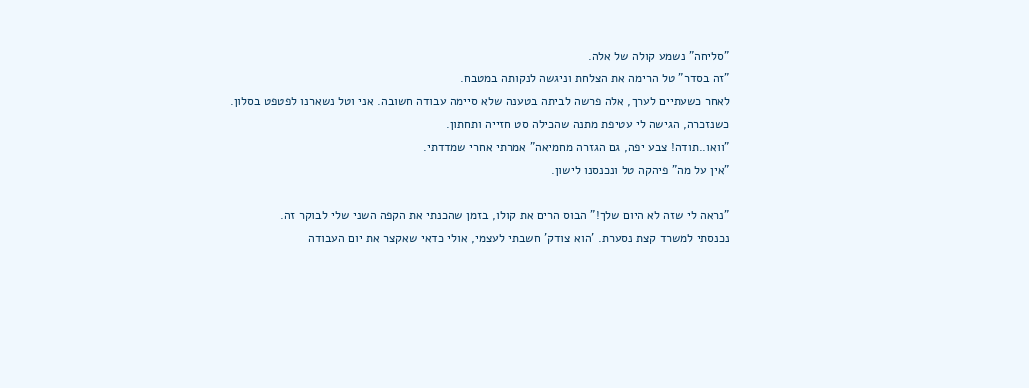"סליחה" נשמע קולה של אלה.
"זה בסדר" טל הרימה את הצלחת וניגשה לנקותה במטבח.
לאחר כשעתיים לערך, אלה פרשה לביתה בטענה שלא סיימה עבודה חשובה. אני וטל נשארנו לפטפט בסלון.
כשנזכרה, הגישה לי עטיפת מתנה שהכילה סט חזייה ותחתון.
"וואו..תודה! צבע יפה, גם הגזרה מחמיאה" אמרתי אחרי שמדדתי.
"אין על מה" פיהקה טל ונכנסנו לישון.

"נראה לי שזה לא היום שלך!” הבוס הרים את קולו, בזמן שהכנתי את הקפה השני שלי לבוקר זה.
נכנסתי למשרד קצת נסערת. 'הוא צודק' חשבתי לעצמי, אולי כדאי שאקצר את יום העבודה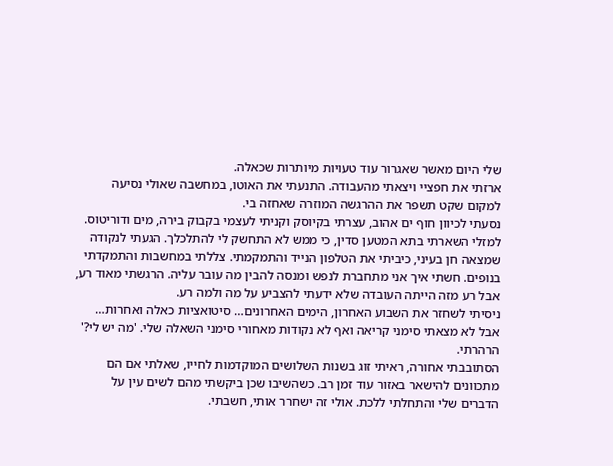שלי היום מאשר שאגרור עוד טעויות מיותרות שכאלה.
ארזתי את חפציי ויצאתי מהעבודה. התנעתי את האוטו, במחשבה שאולי נסיעה למקום שקט תשפר את ההרגשה המוזרה שאחזה בי.
נסעתי לכיוון חוף ים אהוב, עצרתי בקיוסק וקניתי לעצמי בקבוק בירה, מים ודוריטוס.
למזלי השארתי בתא המטען סדין, כי ממש לא התחשק לי להתלכלך. הגעתי לנקודה שמצאה חן בעיני, כיביתי את הטלפון הנייד והתמקמתי. צללתי במחשבות והתמקדתי בנופים. חשתי איך אני מתחברת לנפש ומנסה להבין מה עובר עליה. הרגשתי מאוד רע, אבל רע מזה הייתה העובדה שלא ידעתי להצביע על מה ולמה רע.
ניסיתי לשחזר את השבוע האחרון, הימים האחרונים… סיטואציות כאלה ואחרות… אבל לא מצאתי סימני קריאה ואף לא נקודות מאחורי סימני השאלה שלי. 'מה יש לי?' הרהרתי.
הסתובבתי אחורה, ראיתי זוג בשנות השלושים המוקדמות לחייו, שאלתי אם הם מתכוונים להישאר באזור עוד זמן רב. כשהשיבו שכן ביקשתי מהם לשים עין על הדברים שלי והתחלתי ללכת. אולי זה ישחרר אותי, חשבתי.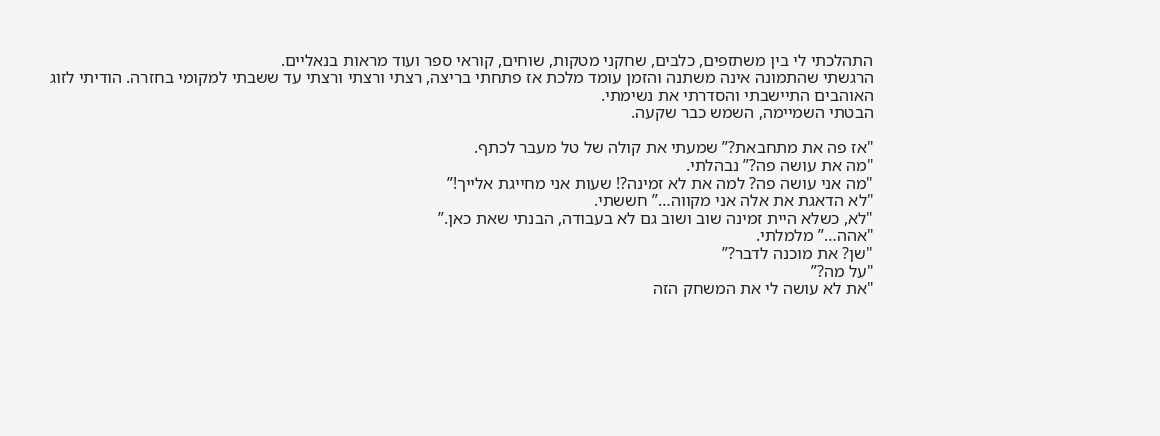התהלכתי לי בין משתזפים, כלבים, שחקני מטקות, שוחים, קוראי ספר ועוד מראות בנאליים.
הרגשתי שהתמונה אינה משתנה והזמן עומד מלכת אז פתחתי בריצה, רצתי ורצתי ורצתי עד ששבתי למקומי בחזרה. הודיתי לזוג האוהבים התיישבתי והסדרתי את נשימתי.
הבטתי השמיימה, השמש כבר שקעה.

"אז פה את מתחבאת?” שמעתי את קולה של טל מעבר לכתף.
"מה את עושה פה?” נבהלתי.
"מה אני עושה פה? למה את לא זמינה?! שעות אני מחייגת אלייך!”
"לא הדאגת את אלה אני מקווה…” חששתי.
"לא, כשלא היית זמינה שוב ושוב גם לא בעבודה, הבנתי שאת כאן.”
"אהה…” מלמלתי.
"שן? את מוכנה לדבר?”
"על מה?”
"את לא עושה לי את המשחק הזה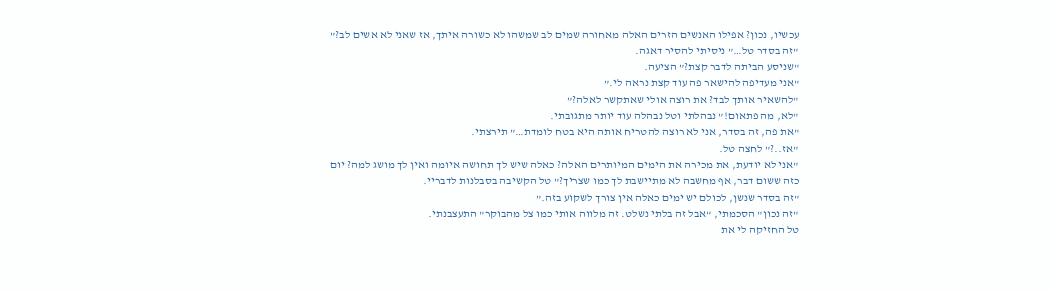עכשיו, נכון? אפילו האנשים הזרים האלה מאחורה שמים לב שמשהו לא כשורה איתך, אז שאני לא אשים לב?”
"זה בסדר טל…” ניסיתי להסיר דאגה.
"שניסע הביתה לדבר קצת?” הציעה.
"אני מעדיפה להישאר פה עוד קצת נראה לי.”
"להשאיר אותך לבד? את רוצה אולי שאתקשר לאלה?”
"לא, מה פתאום!” נבהלתי וטל נבהלה עוד יותר מתגובתי.
"את פה, זה בסדר, אני לא רוצה להטריח אותה היא בטח לומדת…” תירצתי.
"אז..?” לחצה טל.
"אני לא יודעת, את מכירה את הימים המיותרים האלה? כאלה שיש לך תחושה איומה ואין לך מושג למה? יום כזה ששום דבר, אף מחשבה לא מתיישבת לך כמו שצריך?” טל הקשיבה בסבלנות לדבריי.
"זה בסדר שנשן, לכולם יש ימים כאלה אין צורך לשקוע בזה.”
"זה נכון" הסכמתי, “אבל זה בלתי נשלט. זה מלווה אותי כמו צל מהבוקר" התעצבנתי.
טל החזיקה לי את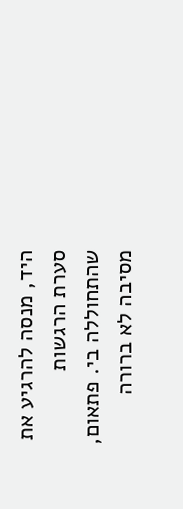היד, מנסה להרגיע את סערת הרגשות שהתחוללה בי. פתאום, מסיבה לא ברורה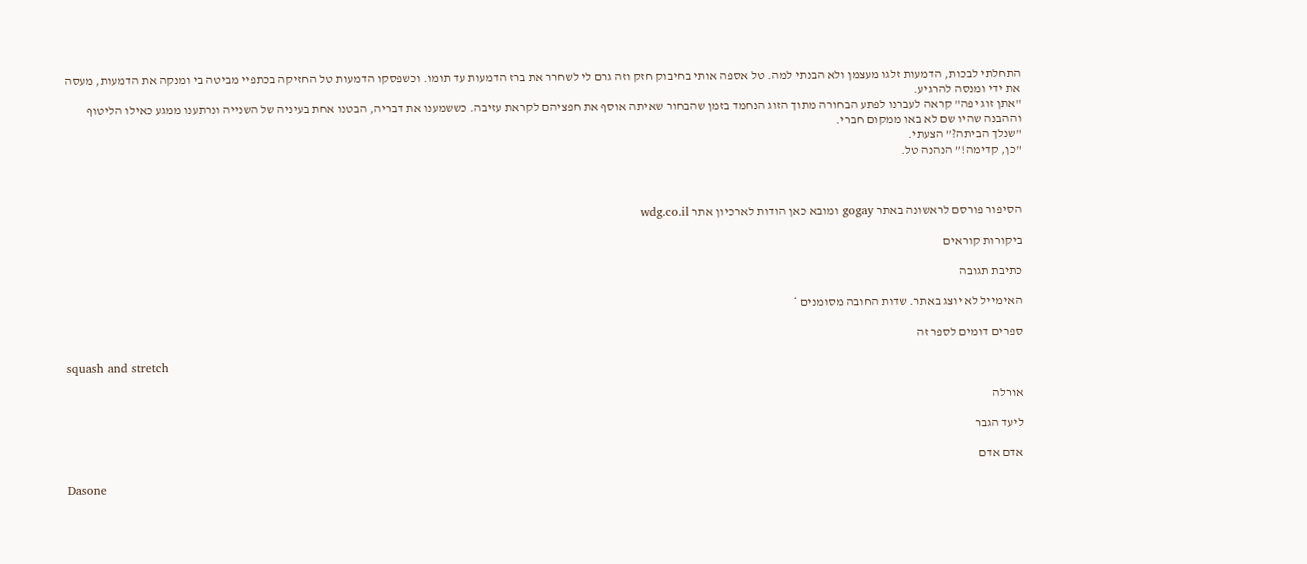התחלתי לבכות, הדמעות זלגו מעצמן ולא הבנתי למה. טל אספה אותי בחיבוק חזק וזה גרם לי לשחרר את ברז הדמעות עד תומו. וכשפסקו הדמעות טל החזיקה בכתפיי מביטה בי ומנקה את הדמעות, מעסה את ידי ומנסה להרגיע.
"אתן זוג יפה" קראה לעברנו לפתע הבחורה מתוך הזוג הנחמד בזמן שהבחור שאיתה אוסף את חפציהם לקראת עזיבה. כששמענו את דבריה, הבטנו אחת בעיניה של השנייה ונרתענו ממגע כאילו הליטוף וההבנה שהיו שם לא באו ממקום חברי.
"שנלך הביתה?” הצעתי.
"כן, קדימה!” הנהנה טל.



הסיפור פורסם לראשונה באתר gogay ומובא כאן הודות לארכיון אתר wdg.co.il

ביקורות קוראים

כתיבת תגובה

האימייל לא יוצג באתר. שדות החובה מסומנים *

ספרים דומים לספר זה

squash and stretch

אורלה

ליעד הגבר

אדם אדם

Dasone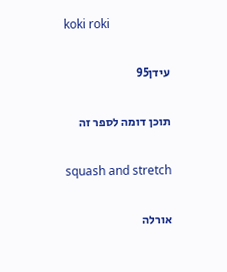koki roki

עידן95

תוכן דומה לספר זה

squash and stretch

אורלה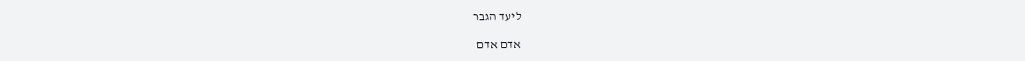ליעד הגבר

אדם אדם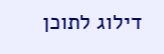דילוג לתוכן